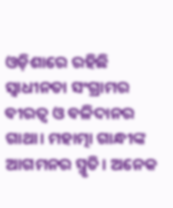ଓଡ଼ିଶାରେ ରହିଛି ସ୍ବାଧୀନତା ସଂଗ୍ରାମର ବୀରତ୍ବ ଓ ବଳିଦାନର ଗାଥା। ମହାତ୍ମା ଗାନ୍ଧୀଙ୍କ ଆଗମନର ସ୍ମୃତି। ଅନେକ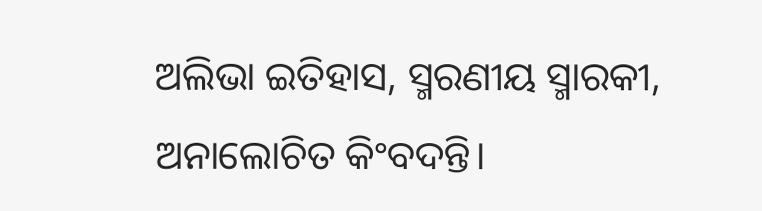ଅଲିଭା ଇତିହାସ, ସ୍ମରଣୀୟ ସ୍ମାରକୀ, ଅନାଲୋଚିତ କିଂବଦନ୍ତି।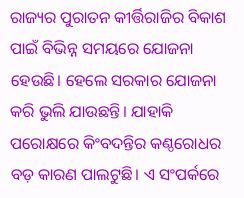ରାଜ୍ୟର ପୁରାତନ କୀର୍ତ୍ତିରାଜିର ବିକାଶ ପାଇଁ ବିଭିନ୍ନ ସମୟରେ ଯୋଜନା ହେଉଛି। ହେଲେ ସରକାର ଯୋଜନା କରି ଭୁଲି ଯାଉଛନ୍ତି। ଯାହାକି ପରୋକ୍ଷରେ କିଂବଦନ୍ତିର କଣ୍ଠରୋଧର ବଡ଼ କାରଣ ପାଲଟୁଛି। ଏ ସଂପର୍କରେ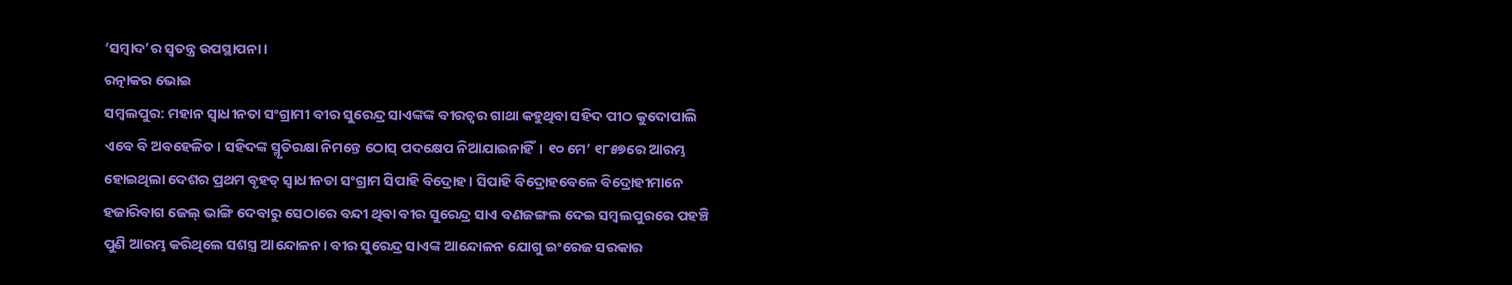‘ସମ୍ବାଦ’ର ସ୍ବତନ୍ତ୍ର ଉପସ୍ଥାପନା।
ରତ୍ନାକର ଭୋଇ
ସମ୍ବଲପୁର: ମହାନ ସ୍ବାଧୀନତା ସଂଗ୍ରାମୀ ବୀର ସୁରେନ୍ଦ୍ର ସାଏଙ୍କଙ୍କ ବୀରତ୍ବର ଗାଥା କହୁଥିବା ସହିଦ ପୀଠ କୁଦୋପାଲି ଏବେ ବି ଅବହେଳିତ। ସହିଦଙ୍କ ସ୍ମୃତିରକ୍ଷା ନିମନ୍ତେ ଠୋସ୍ ପଦକ୍ଷେପ ନିଆଯାଇନାହିଁ। ୧୦ ମେ’ ୧୮୫୭ରେ ଆରମ୍ଭ ହୋଇଥିଲା ଦେଶର ପ୍ରଥମ ବୃହତ୍ ସ୍ବାଧୀନତା ସଂଗ୍ରାମ ସିପାହି ବିଦ୍ରୋହ। ସିପାହି ବିଦ୍ରୋହବେଳେ ବିଦ୍ରୋହୀମାନେ ହଜାରିବାଗ ଜେଲ୍ ଭାଙ୍ଗି ଦେବାରୁ ସେଠାରେ ବନ୍ଦୀ ଥିବା ବୀର ସୁରେନ୍ଦ୍ର ସାଏ ବଣଜଙ୍ଗଲ ଦେଇ ସମ୍ବଲପୁରରେ ପହଞ୍ଚି ପୁଣି ଆରମ୍ଭ କରିଥିଲେ ସଶସ୍ତ୍ର ଆନ୍ଦୋଳନ। ବୀର ସୁରେନ୍ଦ୍ର ସାଏଙ୍କ ଆନ୍ଦୋଳନ ଯୋଗୁ ଇଂରେଜ ସରକାର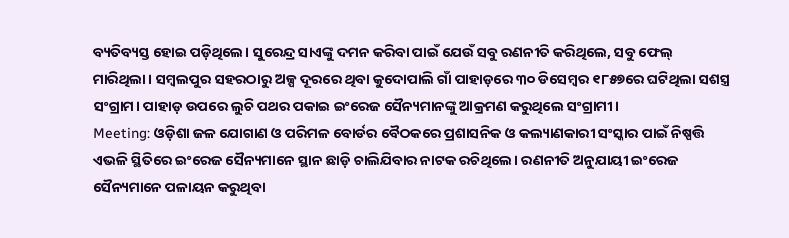ବ୍ୟତିବ୍ୟସ୍ତ ହୋଇ ପଡ଼ିଥିଲେ। ସୁରେନ୍ଦ୍ର ସାଏଙ୍କୁ ଦମନ କରିବା ପାଇଁ ଯେଉଁ ସବୁ ରଣନୀତି କରିଥିଲେ, ସବୁ ଫେଲ୍ ମାରିଥିଲା। ସମ୍ବଲପୁର ସହରଠାରୁ ଅଳ୍ପ ଦୂରରେ ଥିବା କୁଦୋପାଲି ଗାଁ ପାହାଡ଼ରେ ୩୦ ଡିସେମ୍ବର ୧୮୫୭ରେ ଘଟିଥିଲା ସଶସ୍ତ୍ର ସଂଗ୍ରାମ। ପାହାଡ଼ ଉପରେ ଲୁଚି ପଥର ପକାଇ ଇଂରେଜ ସୈନ୍ୟମାନଙ୍କୁ ଆକ୍ରମଣ କରୁଥିଲେ ସଂଗ୍ରାମୀ।
Meeting: ଓଡ଼ିଶା ଜଳ ଯୋଗାଣ ଓ ପରିମଳ ବୋର୍ଡର ବୈଠକରେ ପ୍ରଶାସନିକ ଓ କଲ୍ୟାଣକାରୀ ସଂସ୍କାର ପାଇଁ ନିଷ୍ପତ୍ତି
ଏଭଳି ସ୍ଥିତିରେ ଇଂରେଜ ସୈନ୍ୟମାନେ ସ୍ଥାନ ଛାଡ଼ି ଚାଲିଯିବାର ନାଟକ ରଚିଥିଲେ। ରଣନୀତି ଅନୁଯାୟୀ ଇଂରେଜ ସୈନ୍ୟମାନେ ପଳାୟନ କରୁଥିବା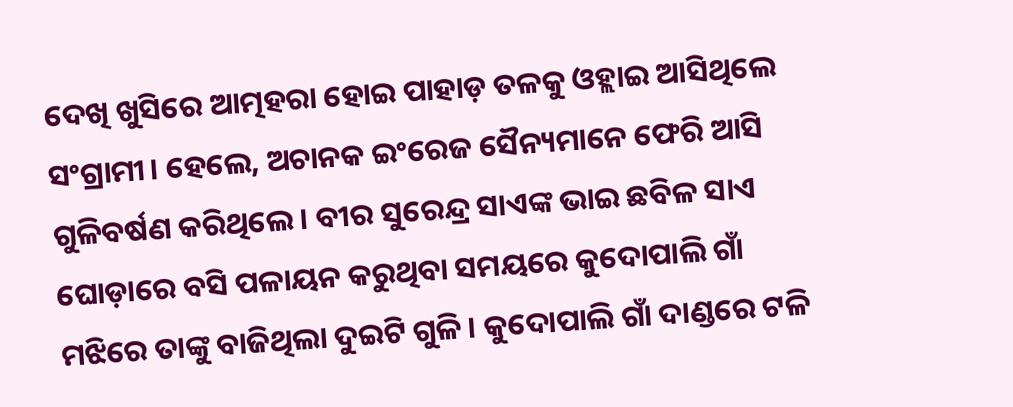ଦେଖି ଖୁସିରେ ଆତ୍ମହରା ହୋଇ ପାହାଡ଼ ତଳକୁ ଓହ୍ଲାଇ ଆସିଥିଲେ ସଂଗ୍ରାମୀ। ହେଲେ, ଅଚାନକ ଇଂରେଜ ସୈନ୍ୟମାନେ ଫେରି ଆସି ଗୁଳିବର୍ଷଣ କରିଥିଲେ। ବୀର ସୁରେନ୍ଦ୍ର ସାଏଙ୍କ ଭାଇ ଛବିଳ ସାଏ ଘୋଡ଼ାରେ ବସି ପଳାୟନ କରୁଥିବା ସମୟରେ କୁଦୋପାଲି ଗାଁ ମଝିରେ ତାଙ୍କୁ ବାଜିଥିଲା ଦୁଇଟି ଗୁଳି। କୁଦୋପାଲି ଗାଁ ଦାଣ୍ଡରେ ଟଳି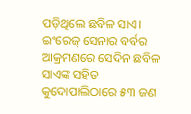ପଡ଼ିଥିଲେ ଛବିଳ ସାଏ। ଇଂରେଜ୍ ସେନାର ବର୍ବର ଆକ୍ରମଣରେ ସେଦିନ ଛବିଳ ସାଏଙ୍କ ସହିତ କୁଦୋପାଲିଠାରେ ୫୩ ଜଣ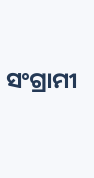ସଂଗ୍ରାମୀ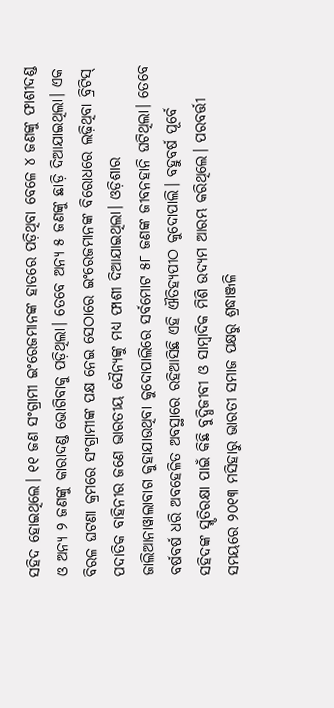ସହିଦ ହୋଇଥିଲେ। ୧୧ ଜଣ ସଂଗ୍ରାମୀ ଇଂରେଜମାନଙ୍କ ହାତରେ ପଡ଼ିଥିବା ବେଳେ ୪ ଜଣଙ୍କୁ ଫାଶୀଦଣ୍ଡ ଓ ଅନ୍ୟ ୨ ଜଣଙ୍କୁ କାରାଦଣ୍ଡ ଭୋଗିବାକୁ ପଡ଼ିଥିଲା। ତେବେ ଅନ୍ୟ ୫ ଜଣଙ୍କୁ ଛାଡ଼ି ଦିଆଯାଇଥିଲା। ଏକ ବିରଳ ଘଟଣା କ୍ରମରେ ସଂଗ୍ରାମୀଙ୍କ ପକ୍ଷ ନେଇ ସେଠାରେ ଇଂରେଜମାନଙ୍କ ବିରୋଧରେ ଲଢ଼ିଥିବା ବ୍ରିଟିସ୍ ପଦାତିକ ବାହିନୀର ଜଣେ ଭାରତୀୟ ସୈନ୍ୟଙ୍କୁ ମଧ୍ୟ ଫାଶୀ ଦିଆଯାଇଥିଲା। ଓଡ଼ିଶାର ଜାଲିଆନାୱାଲାବାଗ କୁହାଯାଉଥିବା କୁଦୋପାଲିରେ ସର୍ବମୋଟ ୫୮ ଜଣଙ୍କ ଜୀବନହାନି ଘଟିଥିଲା। ତେବେ ବର୍ଷବର୍ଷ ଧରି ଅବହେଳିତ ଅବସ୍ଥାରେ ରହିଆସିଛି ଏହି ଐତିହ୍ୟପୀଠ କୁଦୋପାଲି। ବହୁବର୍ଷ ପୂର୍ବେ ସହିଦଙ୍କ ସ୍ମୃତିରକ୍ଷା ପାଇଁ କିଛି ବୁଦ୍ଧିଜୀବୀ ଓ ସାମ୍ବାଦିକ ମିଶି ଉଦ୍ୟମ ଆରମ୍ଭ କରିଥିଲେ। ପରବର୍ତ୍ତୀ ସମୟରେ ୨୦୧୩ ମସିହାରୁ ଭାରତୀ ସମାଜ ପକ୍ଷରୁ ଶ୍ରଦ୍ଧାଞ୍ଜଳି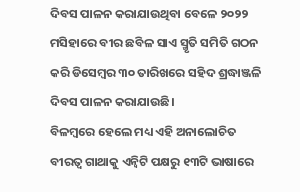ଦିବସ ପାଳନ କରାଯାଉଥିବା ବେଳେ ୨୦୨୨ ମସିହାରେ ବୀର ଛବିଳ ସାଏ ସ୍ମୃତି ସମିତି ଗଠନ କରି ଡିସେମ୍ବର ୩୦ ତାରିଖରେ ସହିଦ ଶ୍ରଦ୍ଧାଞ୍ଜଳି ଦିବସ ପାଳନ କରାଯାଉଛି।
ବିଳମ୍ବରେ ହେଲେ ମଧ୍ୟ ଏହି ଅନାଲୋଚିତ ବୀରତ୍ବ ଗାଥାକୁ ଏନ୍ବିଟି ପକ୍ଷରୁ ୧୩ଟି ଭାଷାରେ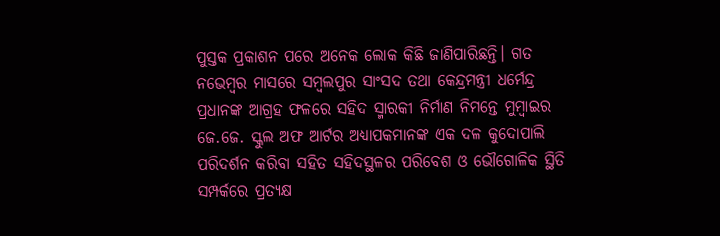ପୁସ୍ତକ ପ୍ରକାଶନ ପରେ ଅନେକ ଲୋକ କିଛି ଜାଣିପାରିଛନ୍ତି। ଗତ ନଭେମ୍ବର ମାସରେ ସମ୍ବଲପୁର ସାଂସଦ ତଥା କେନ୍ଦ୍ରମନ୍ତ୍ରୀ ଧର୍ମେନ୍ଦ୍ର ପ୍ରଧାନଙ୍କ ଆଗ୍ରହ ଫଳରେ ସହିଦ ସ୍ମାରକୀ ନିର୍ମାଣ ନିମନ୍ତେ ମୁମ୍ବାଇର ଜେ.ଜେ. ସ୍କୁଲ ଅଫ ଆର୍ଟର ଅଧ୍ୟାପକମାନଙ୍କ ଏକ ଦଳ କୁଦୋପାଲି ପରିଦର୍ଶନ କରିବା ସହିତ ସହିଦସ୍ଥଳର ପରିବେଶ ଓ ଭୌଗୋଳିକ ସ୍ଥିତି ସମ୍ପର୍କରେ ପ୍ରତ୍ୟକ୍ଷ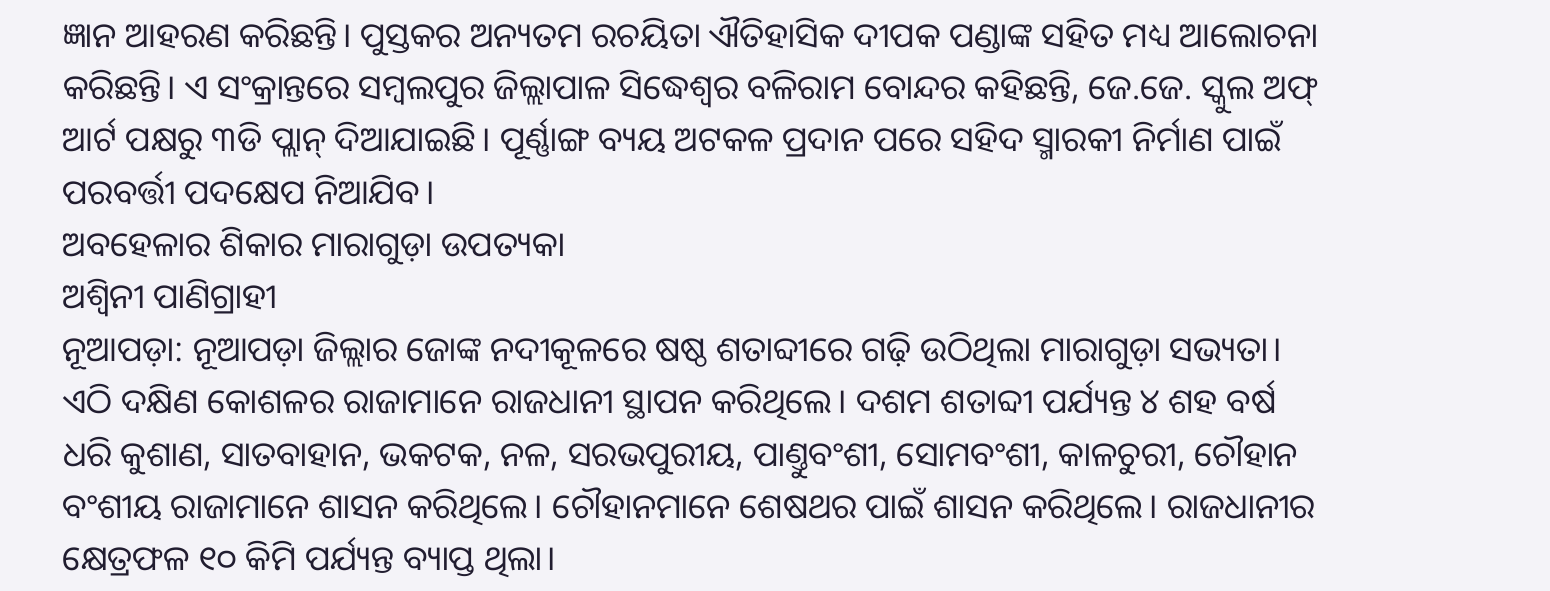ଜ୍ଞାନ ଆହରଣ କରିଛନ୍ତି। ପୁସ୍ତକର ଅନ୍ୟତମ ରଚୟିତା ଐତିହାସିକ ଦୀପକ ପଣ୍ଡାଙ୍କ ସହିତ ମଧ୍ୟ ଆଲୋଚନା କରିଛନ୍ତି। ଏ ସଂକ୍ରାନ୍ତରେ ସମ୍ବଲପୁର ଜିଲ୍ଲାପାଳ ସିଦ୍ଧେଶ୍ବର ବଳିରାମ ବୋନ୍ଦର କହିଛନ୍ତି, ଜେ.ଜେ. ସ୍କୁଲ ଅଫ୍ ଆର୍ଟ ପକ୍ଷରୁ ୩ଡି ପ୍ଲାନ୍ ଦିଆଯାଇଛି। ପୂର୍ଣ୍ଣାଙ୍ଗ ବ୍ୟୟ ଅଟକଳ ପ୍ରଦାନ ପରେ ସହିଦ ସ୍ମାରକୀ ନିର୍ମାଣ ପାଇଁ ପରବର୍ତ୍ତୀ ପଦକ୍ଷେପ ନିଆଯିବ।
ଅବହେଳାର ଶିକାର ମାରାଗୁଡ଼ା ଉପତ୍ୟକା
ଅଶ୍ବିନୀ ପାଣିଗ୍ରାହୀ
ନୂଆପଡ଼ା: ନୂଆପଡ଼ା ଜିଲ୍ଲାର ଜୋଙ୍କ ନଦୀକୂଳରେ ଷଷ୍ଠ ଶତାବ୍ଦୀରେ ଗଢ଼ି ଉଠିଥିଲା ମାରାଗୁଡ଼ା ସଭ୍ୟତା। ଏଠି ଦକ୍ଷିଣ କୋଶଳର ରାଜାମାନେ ରାଜଧାନୀ ସ୍ଥାପନ କରିଥିଲେ। ଦଶମ ଶତାବ୍ଦୀ ପର୍ଯ୍ୟନ୍ତ ୪ ଶହ ବର୍ଷ ଧରି କୁଶାଣ, ସାତବାହାନ, ଭକଟକ, ନଳ, ସରଭପୁରୀୟ, ପାଣ୍ତୁବଂଶୀ, ସୋମବଂଶୀ, କାଳଚୁରୀ, ଚୌହାନ ବଂଶୀୟ ରାଜାମାନେ ଶାସନ କରିଥିଲେ। ଚୌହାନମାନେ ଶେଷଥର ପାଇଁ ଶାସନ କରିଥିଲେ। ରାଜଧାନୀର କ୍ଷେତ୍ରଫଳ ୧୦ କିମି ପର୍ଯ୍ୟନ୍ତ ବ୍ୟାପ୍ତ ଥିଲା।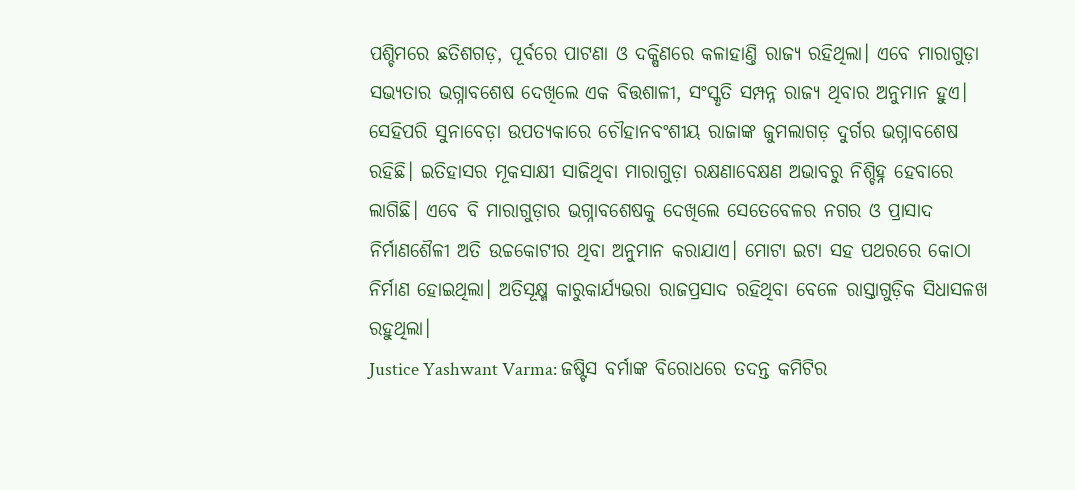ପଶ୍ଚିମରେ ଛତିଶଗଡ଼, ପୂର୍ବରେ ପାଟଣା ଓ ଦକ୍ଷିଣରେ କଳାହାଣ୍ତି ରାଜ୍ୟ ରହିଥିଲା। ଏବେ ମାରାଗୁଡ଼ା ସଭ୍ୟତାର ଭଗ୍ନାବଶେଷ ଦେଖିଲେ ଏକ ବିତ୍ତଶାଳୀ, ସଂସ୍କୃତି ସମ୍ପନ୍ନ ରାଜ୍ୟ ଥିବାର ଅନୁମାନ ହୁଏ। ସେହିପରି ସୁନାବେଡ଼ା ଉପତ୍ୟକାରେ ଚୌହାନବଂଶୀୟ ରାଜାଙ୍କ ଜୁମଲାଗଡ଼ ଦୁର୍ଗର ଭଗ୍ନାବଶେଷ ରହିଛି। ଇତିହାସର ମୂକସାକ୍ଷୀ ସାଜିଥିବା ମାରାଗୁଡ଼ା ରକ୍ଷଣାବେକ୍ଷଣ ଅଭାବରୁ ନିଶ୍ଚିହ୍ନ ହେବାରେ ଲାଗିଛି। ଏବେ ବି ମାରାଗୁଡ଼ାର ଭଗ୍ନାବଶେଷକୁ ଦେଖିଲେ ସେତେବେଳର ନଗର ଓ ପ୍ରାସାଦ ନିର୍ମାଣଶୈଳୀ ଅତି ଉଚ୍ଚକୋଟୀର ଥିବା ଅନୁମାନ କରାଯାଏ। ମୋଟା ଇଟା ସହ ପଥରରେ କୋଠା ନିର୍ମାଣ ହୋଇଥିଲା। ଅତିସୂକ୍ଷ୍ମ କାରୁକାର୍ଯ୍ୟଭରା ରାଜପ୍ରସାଦ ରହିଥିବା ବେଳେ ରାସ୍ତାଗୁଡ଼ିକ ସିଧାସଳଖ ରହୁଥିଲା।
Justice Yashwant Varma: ଜଷ୍ଟିସ ବର୍ମାଙ୍କ ବିରୋଧରେ ତଦନ୍ତ କମିଟିର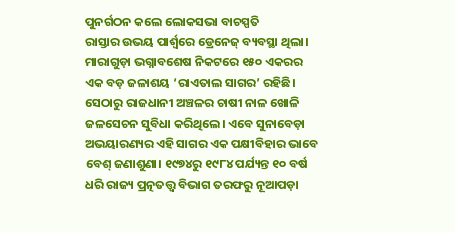ପୁନର୍ଗଠନ କଲେ ଲୋକସଭା ବାଚସ୍ପତି
ରାସ୍ତାର ଉଭୟ ପାର୍ଶ୍ବରେ ଡ୍ରେନେଜ୍ ବ୍ୟବସ୍ଥା ଥିଲା। ମାରାଗୁଡ଼ା ଭଗ୍ନାବଶେଷ ନିକଟରେ ୧୫୦ ଏକରର ଏକ ବଡ଼ ଜଳାଶୟ ‘ରାଏତାଲ ସାଗର’ ରହିଛି। ସେଠାରୁ ରାଜଧାନୀ ଅଞ୍ଚଳର ଚାଷୀ ନାଳ ଖୋଳି ଜଳସେଚନ ସୁବିଧା କରିଥିଲେ। ଏବେ ସୁନାବେଡ଼ା ଅଭୟାରଣ୍ୟର ଏହି ସାଗର ଏକ ପକ୍ଷୀବିହାର ଭାବେ ବେଶ୍ ଜଣାଶୁଣା। ୧୯୭୪ରୁ ୧୯୮୪ ପର୍ଯ୍ୟନ୍ତ ୧୦ ବର୍ଷ ଧରି ରାଜ୍ୟ ପ୍ରତ୍ନତତ୍ତ୍ବ ବିଭାଗ ତରଫରୁ ନୂଆପଡ଼ା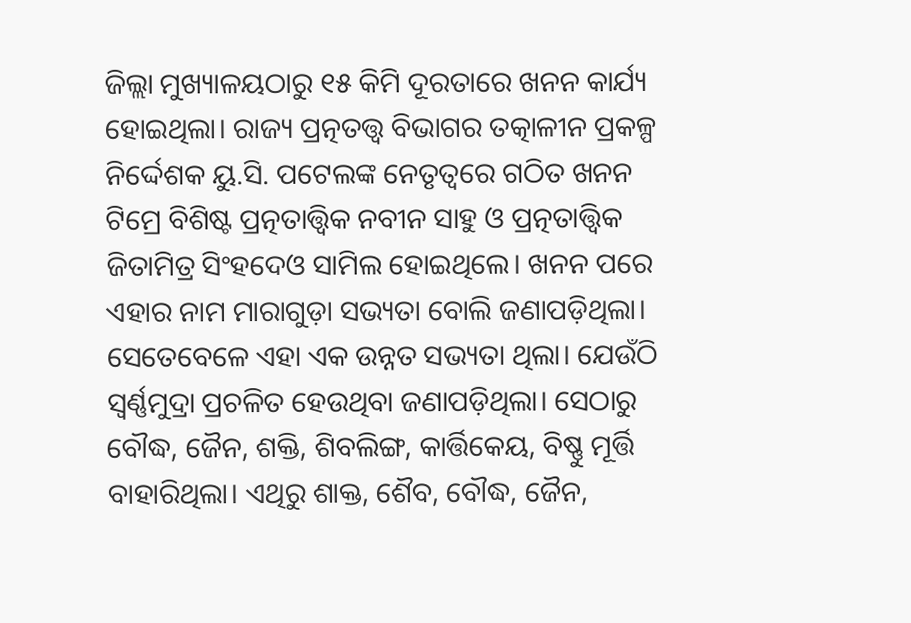ଜିଲ୍ଲା ମୁଖ୍ୟାଳୟଠାରୁ ୧୫ କିମି ଦୂରତାରେ ଖନନ କାର୍ଯ୍ୟ ହୋଇଥିଲା। ରାଜ୍ୟ ପ୍ରତ୍ନତତ୍ତ୍ବ ବିଭାଗର ତତ୍କାଳୀନ ପ୍ରକଳ୍ପ ନିର୍ଦ୍ଦେଶକ ୟୁ.ସି. ପଟେଲଙ୍କ ନେତୃତ୍ବରେ ଗଠିତ ଖନନ ଟିମ୍ରେ ବିଶିଷ୍ଟ ପ୍ରତ୍ନତାତ୍ତ୍ବିକ ନବୀନ ସାହୁ ଓ ପ୍ରତ୍ନତାତ୍ତ୍ବିକ ଜିତାମିତ୍ର ସିଂହଦେଓ ସାମିଲ ହୋଇଥିଲେ। ଖନନ ପରେ ଏହାର ନାମ ମାରାଗୁଡ଼ା ସଭ୍ୟତା ବୋଲି ଜଣାପଡ଼ିଥିଲା। ସେତେବେଳେ ଏହା ଏକ ଉନ୍ନତ ସଭ୍ୟତା ଥିଲା। ଯେଉଁଠି ସ୍ବର୍ଣ୍ଣମୁଦ୍ରା ପ୍ରଚଳିତ ହେଉଥିବା ଜଣାପଡ଼ିଥିଲା। ସେଠାରୁ ବୌଦ୍ଧ, ଜୈନ, ଶକ୍ତି, ଶିବଲିଙ୍ଗ, କାର୍ତ୍ତିକେୟ, ବିଷ୍ଣୁ ମୂର୍ତ୍ତି ବାହାରିଥିଲା। ଏଥିରୁ ଶାକ୍ତ, ଶୈବ, ବୌଦ୍ଧ, ଜୈନ,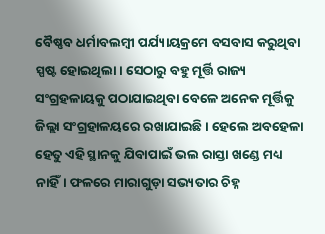ବୈଷ୍ଣବ ଧର୍ମାବଲମ୍ବୀ ପର୍ଯ୍ୟାୟକ୍ରମେ ବସବାସ କରୁଥିବା ସ୍ପଷ୍ଟ ହୋଇଥିଲା। ସେଠାରୁ ବହୁ ମୂର୍ତ୍ତି ରାଜ୍ୟ ସଂଗ୍ରହଳାୟକୁ ପଠାଯାଇଥିବା ବେଳେ ଅନେକ ମୂର୍ତ୍ତିକୁ ଜିଲ୍ଲା ସଂଗ୍ରହାଳୟରେ ରଖାଯାଇଛି। ହେଲେ ଅବହେଳା ହେତୁ ଏହି ସ୍ଥାନକୁ ଯିବାପାଇଁ ଭଲ ରାସ୍ତା ଖଣ୍ଡେ ମଧ୍ୟ ନାହିଁ। ଫଳରେ ମାରାଗୁଡ଼ା ସଭ୍ୟତାର ଚିହ୍ନ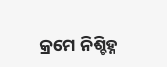କ୍ରମେ ନିଶ୍ଚିହ୍ନ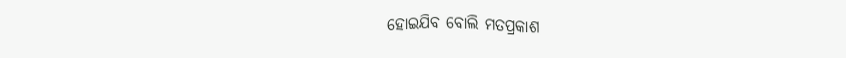ହୋଇଯିବ ବୋଲି ମତପ୍ରକାଶ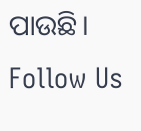ପାଉଛି।
Follow Us